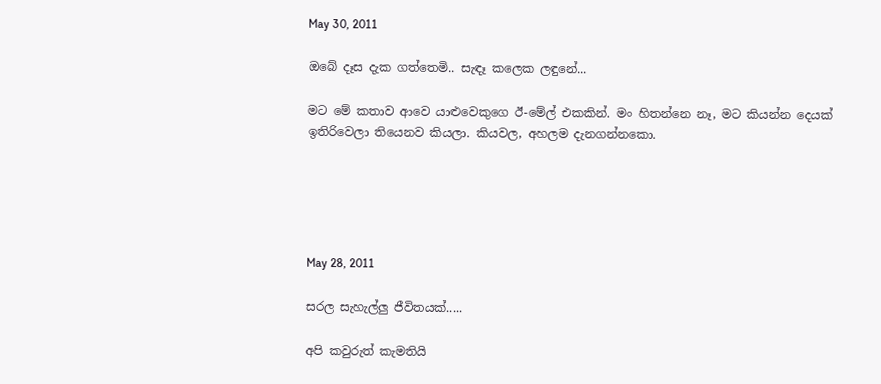May 30, 2011

ඔබේ දෑස දැක ගත්තෙමි.. සැඳෑ කලෙක ලඳුනේ...

මට මේ කතාව ආවෙ යාළුවෙකුගෙ ඊ-මේල් එකකින්. මං හිතන්නෙ නෑ, මට කියන්න දෙයක් ඉතිරිවෙලා තියෙනව කියලා. කියවල, අහලම දැනගන්නකො.





May 28, 2011

සරල සැහැල්ලු ජීවිතයක්.....

අපි කවුරුත් කැමතියි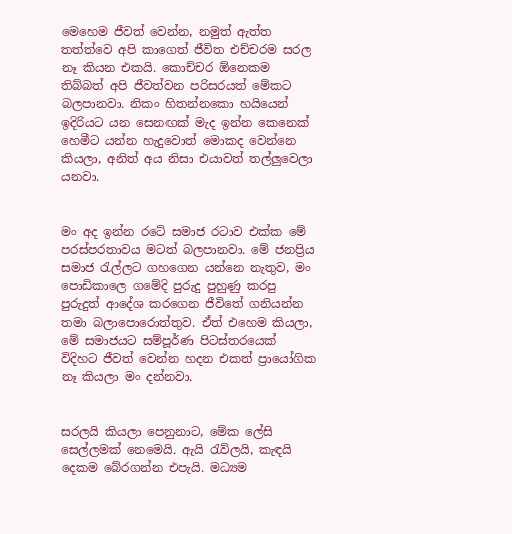මෙහෙම ජීවත් වෙන්න, නමුත් ඇත්ත තත්ත්වෙ අපි කාගෙත් ජීවිත එච්චරම සරල නෑ කියන එකයි. කොච්චර ඕනෙකම තිබ්බත් අපි ජීවත්වන පරිසරයත් මේකට බලපානවා. නිකං හිතන්නකො හයියෙන් ඉදිරියට යන සෙනඟක් මැද ඉන්න කෙනෙක් හෙමීට යන්න හැදුවොත් මොකද වෙන්නෙ කියලා, අනිත් අය නිසා එයාවත් තල්ලුවෙලා යනවා.


මං අද ඉන්න රටේ සමාජ රටාව එක්ක මේ පරස්පරතාවය මටත් බලපානවා. මේ ජනප්‍රිය සමාජ ‍රැල්ලට ගහගෙන යන්නෙ නැතුව, මං පොඩිකාලෙ ගමේදි පුරුදු පුහුණු කරපු පුරුදුත් ආදේශ කරගෙන ජීවිතේ ගනියන්න තමා බලාපොරොත්තුව. ඒත් එහෙම කියලා, මේ සමාජයට සම්පූර්ණ පිටස්තරයෙක් විදිහට ජීවත් වෙන්න හදන එකත් ප්‍රායෝගික නෑ කියලා මං දන්නවා.


සරලයි කියලා පෙනුනාට, මේක ලේසි සෙල්ලමක් නෙමෙයි. ඇයි ‍රැව්ලයි, කැඳයි දෙකම බේරගන්න එපැයි. මධ්‍යම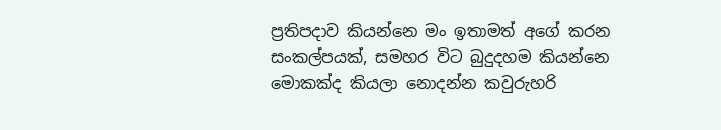ප්‍රතිපදාව කියන්නෙ මං ඉතාමත් අගේ කරන සංකල්පයක්, සමහර විට බුදුදහම කියන්නෙ මොකක්ද කියලා නොදන්න කවුරුහරි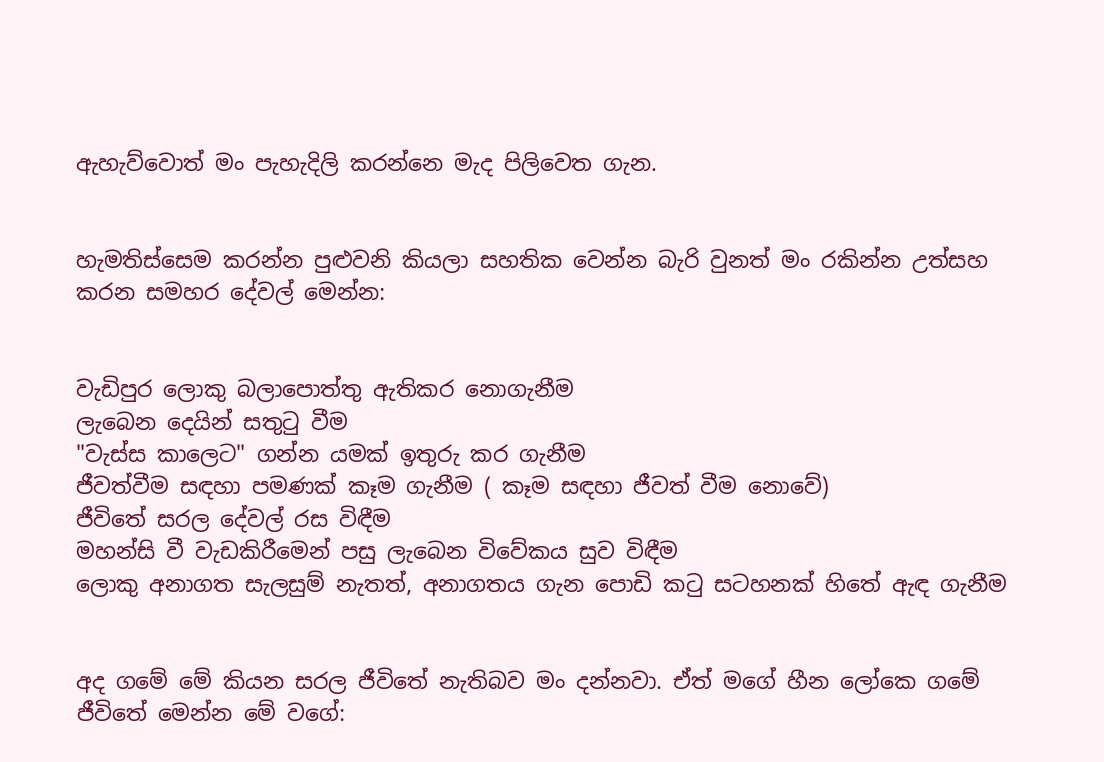ඇහැව්වොත් මං පැහැදිලි කරන්නෙ මැද පිලිවෙත ගැන.


හැමතිස්සෙම කරන්න පුළුවනි කියලා සහතික වෙන්න බැරි වුනත් මං රකින්න උත්සහ කරන සමහර දේවල් මෙන්න:


වැඩිපුර ලොකු බලාපොත්තු ඇතිකර නොගැනීම
ලැබෙන දෙයින් සතු‍ටු වීම
"වැස්ස කාලෙට" ගන්න යමක් ඉතුරු කර ගැනීම
ජීවත්වීම සඳහා පමණක් කෑම ගැනීම ( කෑම සඳහා ජීවත් වීම නොවේ)
ජීවිතේ සරල දේවල් රස විඳීම
මහන්සි වී වැඩකිරීමෙන් පසු ලැබෙන විවේකය සුව විඳීම
ලොකු අනාගත සැලසුම් නැතත්, අනාගතය ගැන පොඩි ක‍ටු සටහනක් හිතේ ඇඳ ගැනීම


අද ගමේ මේ කියන සරල ජීවිතේ නැතිබව මං දන්නවා. ඒත් මගේ හීන ලෝකෙ ගමේ ජීවිතේ මෙන්න මේ වගේ: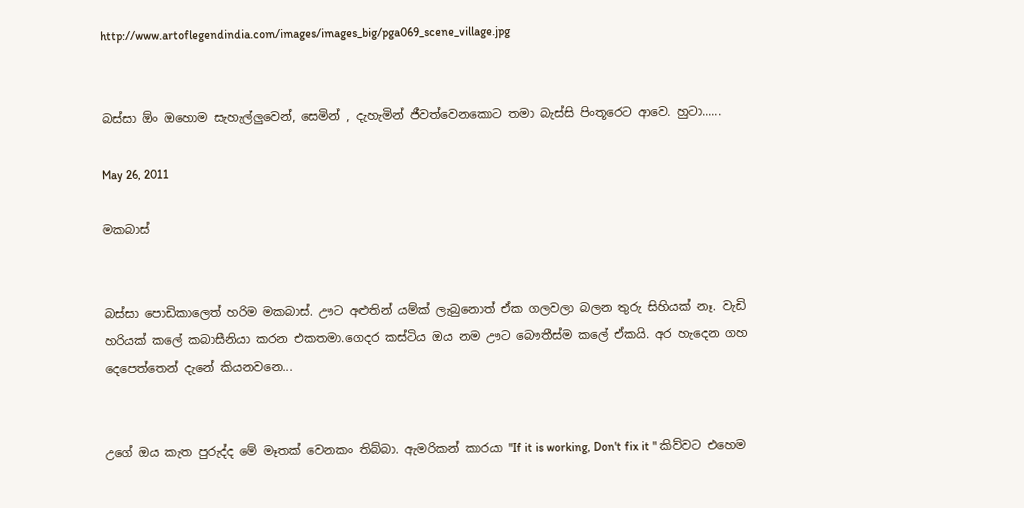http://www.artoflegendindia.com/images/images_big/pga069_scene_village.jpg


බස්සා ඕං ඔහොම සැහැල්ලුවෙන්, සෙමින් , දැහැමින් ජීවත්වෙනකොට තමා බැස්සි පිංතූරෙට ආවෙ. හුටා......

May 26, 2011

මකබාස්


බස්සා පොඩිකාලෙත් හරිම මකබාස්. ඌට අළුතින් යම්ක් ලැබුනොත් ඒක ගලවලා බලන තුරු සිහියක් නෑ. වැඩි හරියක් කලේ කබාසීනියා කරන එකතමා.ගෙදර කස්ටිය ඔය නම ඌට බෞතීස්ම කලේ ඒකයි. අර හැදෙන ගහ දෙපෙත්තෙන් දැනේ කියනවනෙ...


උගේ ඔය කැත පුරුද්ද මේ මෑතක් වෙනකං තිබ්බා. ඇමරිකන් කාරයා "If it is working, Don't fix it " කිව්වට එහෙම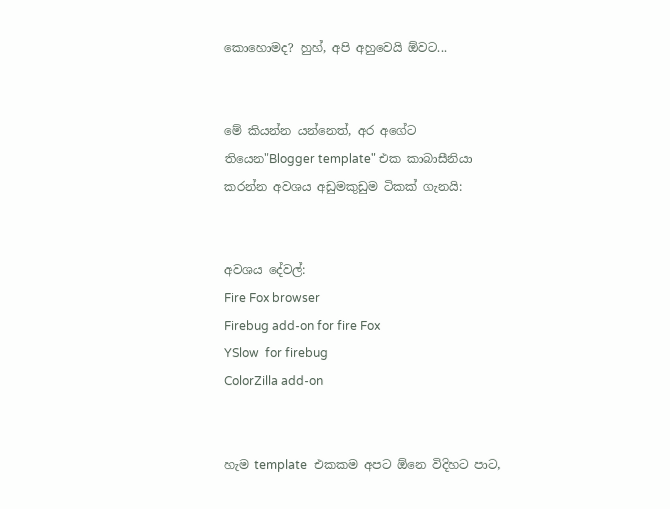කොහොමද? හුහ්, අපි අහුවෙයි ඕවට...


මේ කියන්න යන්නෙත්, අර අගේට තියෙන"Blogger template" එක කාබාසීනියා කරන්න අවශය අඩුමකුඩුම ටිකක් ගැනයි:


අවශය දේවල්:
Fire Fox browser
Firebug add-on for fire Fox
YSlow  for firebug
ColorZilla add-on


හැම template  එකකම අපට ඕනෙ විදිහට පාට,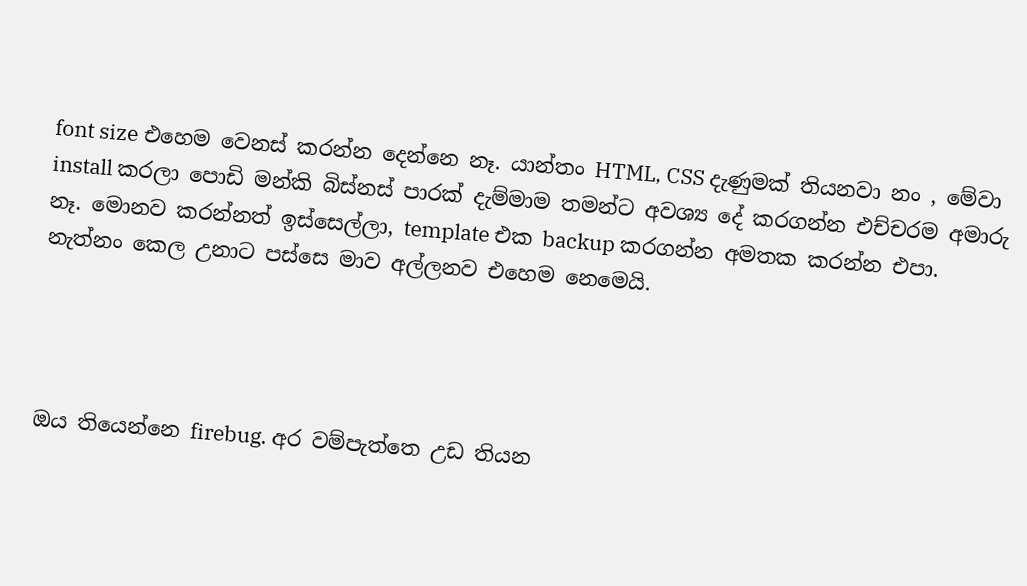font size එහෙම වෙනස් කරන්න දෙන්නෙ නෑ. යාන්තං HTML, CSS දැණුමක් තියනවා නං , මේවා install කරලා පොඩි මන්කි බිස්නස් පාරක් දැම්මාම තමන්ට අවශ්‍ය දේ කරගන්න එච්චරම අමාරු නෑ. මොනව කරන්නත් ඉස්සෙල්ලා, template එක backup කරගන්න අමතක කරන්න එපා. නැත්නං කෙල උනාට පස්සෙ මාව අල්ලනව එහෙම නෙමෙයි.




ඔය තියෙන්නෙ firebug. අර වම්පැත්තෙ උඩ තියන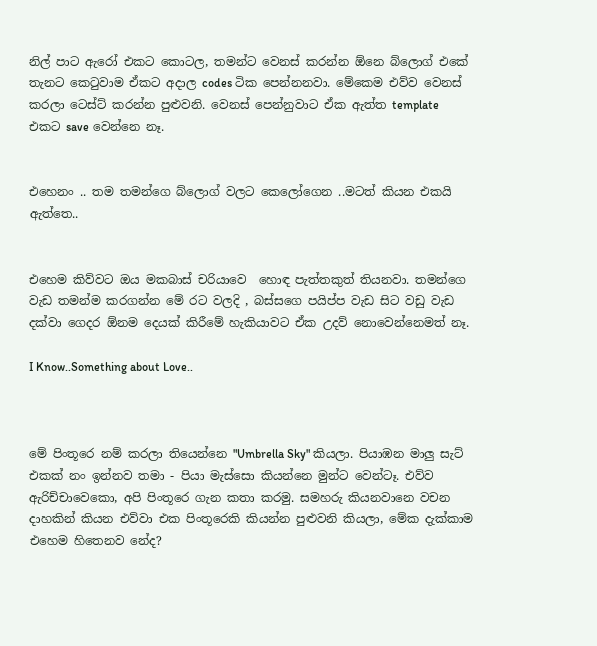නිල් පාට ඇරෝ එකට කොටල, තමන්ට වෙනස් කරන්න ඕනෙ බ්ලොග් එකේ තැනට කෙ‍ටුවාම ඒකට අදාල codes ටික පෙන්නනවා. මේකෙම එව්ව වෙනස් කරලා ටෙස්ට් කරන්න පුළුවනි. වෙනස් පෙන්නුවාට ඒක ඇත්ත template එකට save වෙන්නෙ නෑ.


එහෙනං .. තම තමන්ගෙ බ්ලොග් වලට කෙලෝගෙන ..මටත් කියන එකයි ඇත්තෙ..


එහෙම කිව්වට ඔය මකබාස් චරියාවෙ  හොඳ පැත්තකුත් තියනවා. තමන්ගෙ වැඩ තමන්ම කරගන්න මේ රට වලදි , බස්සගෙ පයිප්ප වැඩ සිට වඩු වැඩ දක්වා ගෙදර ඕනම දෙයක් කිරීමේ හැකියාවට ඒක උදව් නොවෙන්නෙමත් නෑ.

I Know..Something about Love..



මේ පිංතූරෙ නම් කරලා තියෙන්නෙ "Umbrella Sky" කියලා. පියාඹන මාලු සැට් එකක් නං ඉන්නව තමා - පියා මැස්සො කියන්නෙ මුන්ට වෙන්ටෑ. එව්ව ඇරිච්චාවෙකො, අපි පිංතූරෙ ගැන කතා කරමු. සමහරු කියනවානෙ වචන දාහකින් කියන එව්වා එක පිංතූරෙකි කියන්න පුළුවනි කියලා, මේක දැක්කාම එහෙම හිතෙනව නේද?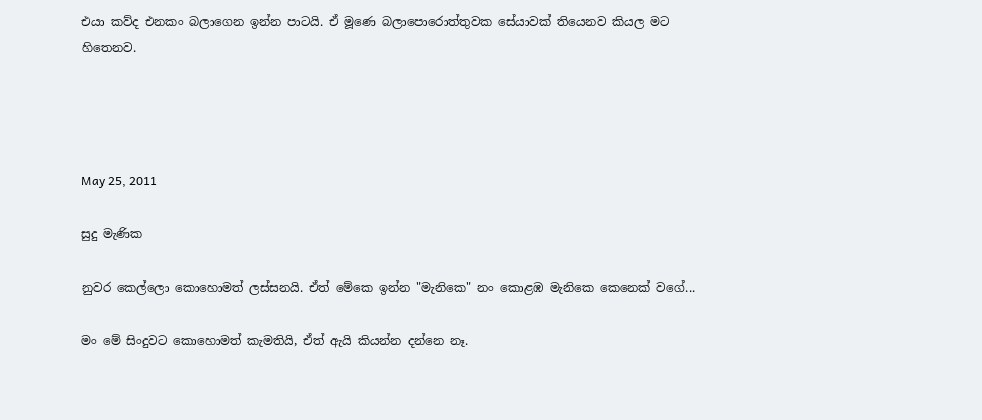එයා කව්ද එනකං බලාගෙන ඉන්න පාටයි. ඒ මූණෙ බලාපොරොත්තුවක සේයාවක් තියෙනව කියල මට හිතෙනව.




May 25, 2011

සුදු මැණික

නුවර කෙල්ලො කොහොමත් ලස්සනයි. ඒත් මේකෙ ඉන්න "මැනිකෙ" නං කොළඹ මැනිකෙ කෙනෙක් වගේ...

මං මේ සිංදුවට කොහොමත් කැමතියි, ඒත් ඇයි කියන්න දන්නෙ නෑ.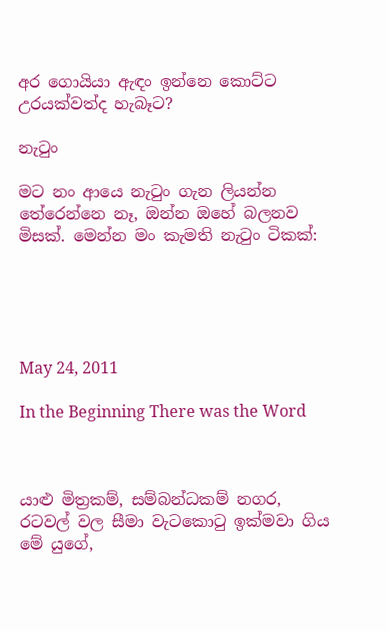අර ගොයියා ඇඳං ඉන්නෙ කොට්ට උරයක්වත්ද හැබෑට?

නැ‍ටුං

මට නං ආයෙ නැ‍ටුං ගැන ලියන්න තේරෙන්නෙ නෑ, ඔන්න ඔහේ බලනව මිසක්. මෙන්න මං කැමති නැ‍ටුං ටිකක්:





May 24, 2011

In the Beginning There was the Word



යාළු මිත්‍රකම්, සම්බන්ධකම් නගර, රටවල් වල සීමා වැටකො‍ටු ඉක්මවා ගිය මේ යුගේ,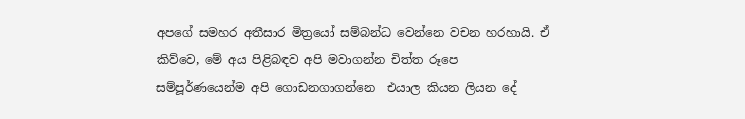අපගේ සමහර අතීසාර මිත්‍රයෝ සම්බන්ධ වෙන්නෙ වචන හරහායි. ඒ කිව්වෙ, මේ අය පිළිබඳව අපි මවාගන්න චිත්ත රූපෙ
සම්පූර්ණයෙන්ම අපි ගොඩනගාගන්නෙ  එයාල කියන ලියන දේ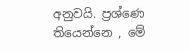අනුවයි. ප්‍රශ්ණෙ තියෙන්නෙ , මේ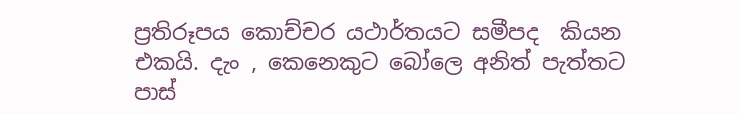ප්‍රතිරූපය කොච්චර යථාර්තයට සමීපද  කියන එකයි. දැං , කෙනෙකුට බෝලෙ අනිත් පැත්තට පාස්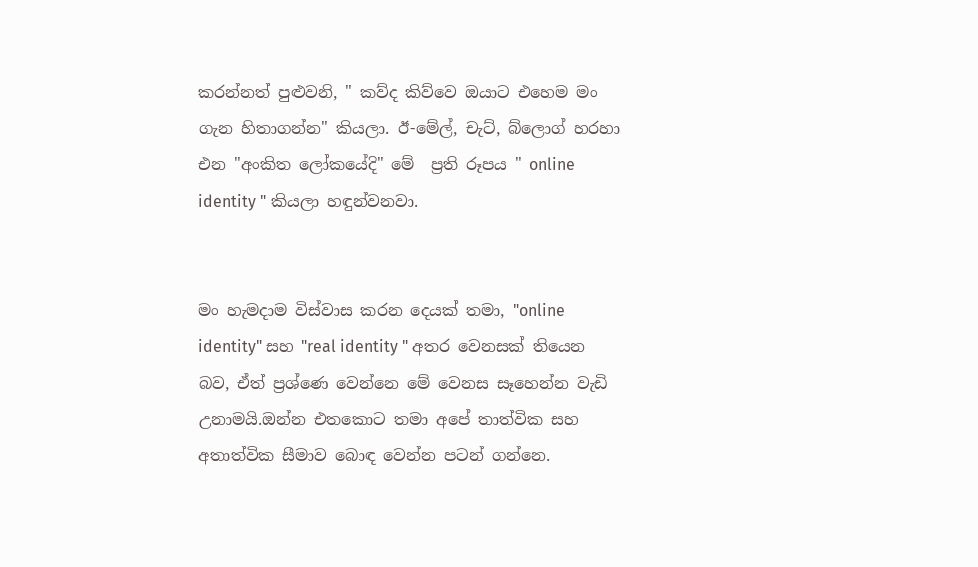කරන්නත් පුළුවනි, " කව්ද කිව්වෙ ඔයාට එහෙම මං ගැන හිතාගන්න" කියලා. ඊ-මේල්, චැට්, බ්ලොග් හරහා එන "අංකිත ලෝකයේදි" මේ  ප්‍රති රූපය " online identity " කියලා හඳුන්වනවා.


මං හැමදාම විස්වාස කරන දෙයක් තමා, "online identity" සහ "real identity " අතර වෙනසක් තියෙන බව, ඒත් ප්‍රශ්ණෙ වෙන්නෙ මේ වෙනස සෑහෙන්න වැඩි උනාමයි.ඔන්න එතකොට තමා අපේ තාත්වික සහ අතාත්වික සීමාව බොඳ වෙන්න පටන් ගන්නෙ.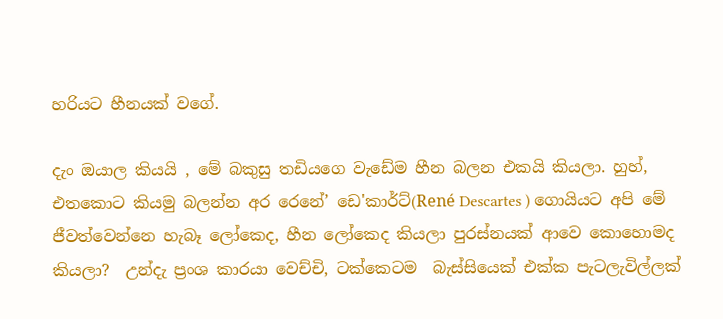හරියට හීනයක් වගේ.

දැං ඔයාල කියයි , මේ බකුසු තඩියගෙ වැඩේම හීන බලන එකයි කියලා. හුහ්, එතකොට කියමු බලන්න අර රෙනේ’ ඩෙ'කාර්ට්(René Descartes ) ගොයියට අපි මේ ජීවත්වෙන්නෙ හැබෑ ලෝකෙද, හීන ලෝකෙද කියලා පුරස්නයක් ආවෙ කොහොමද කියලා?  උන්දැ ප්‍රංශ කාරයා වෙච්චි, ටක්කෙටම  බැස්සියෙක් එක්ක පැටලැවිල්ලක්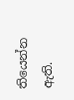තියෙන්න ඇති.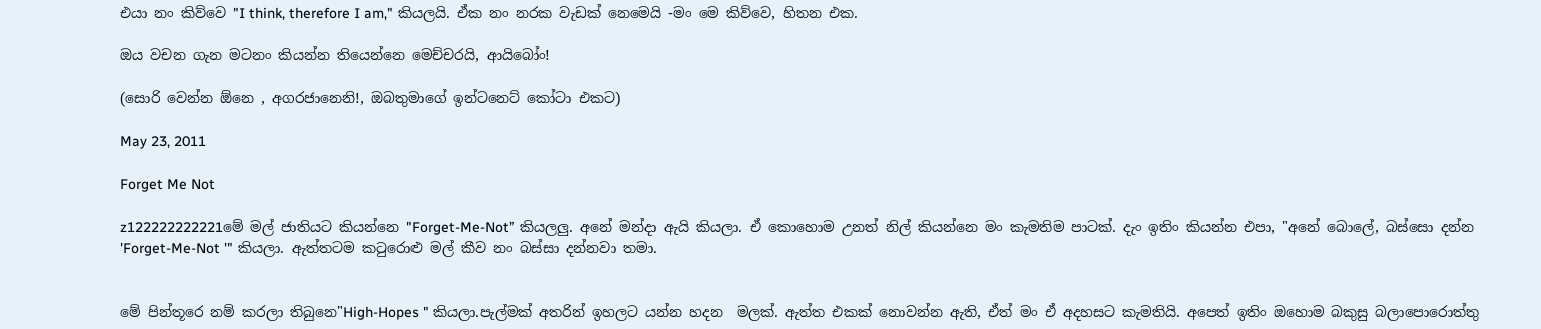එයා නං කිව්වෙ "I think, therefore I am," කියලයි. ඒක නං නරක වැඩක් නෙමෙයි -මං මෙ කිව්වෙ, හිතන එක.

ඔය වචන ගැන මටනං කියන්න තියෙන්නෙ මෙච්චරයි, ආයිබෝං!

(සොරි වෙන්න ඕනෙ , අගරජානෙනි!, ඔබතුමාගේ ඉන්ටනෙට් කෝටා එකට)

May 23, 2011

Forget Me Not

z122222222221මේ මල් ජාතියට කියන්නෙ "Forget-Me-Not” කියලලු. අනේ මන්දා ඇයි කියලා. ඒ කොහොම උනත් නිල් කියන්නෙ මං කැමතිම පාටක්. දැං ඉතිං කියන්න එපා, "අනේ බොලේ, බස්සො දන්න 'Forget-Me-Not '" කියලා. ඇත්තටම ක‍ටුරොළු මල් කීව නං බස්සා දන්නවා තමා.


මේ පින්තූරෙ නම් කරලා තිබුනෙ"High-Hopes " කියලා.පැල්මක් අතරින් ඉහලට යන්න හදන  මලක්. ඇත්ත එකක් නොවන්න ඇති, ඒත් මං ඒ අදහසට කැමතියි. අපෙත් ඉතිං ඔහොම බකුසු බලාපොරොත්තු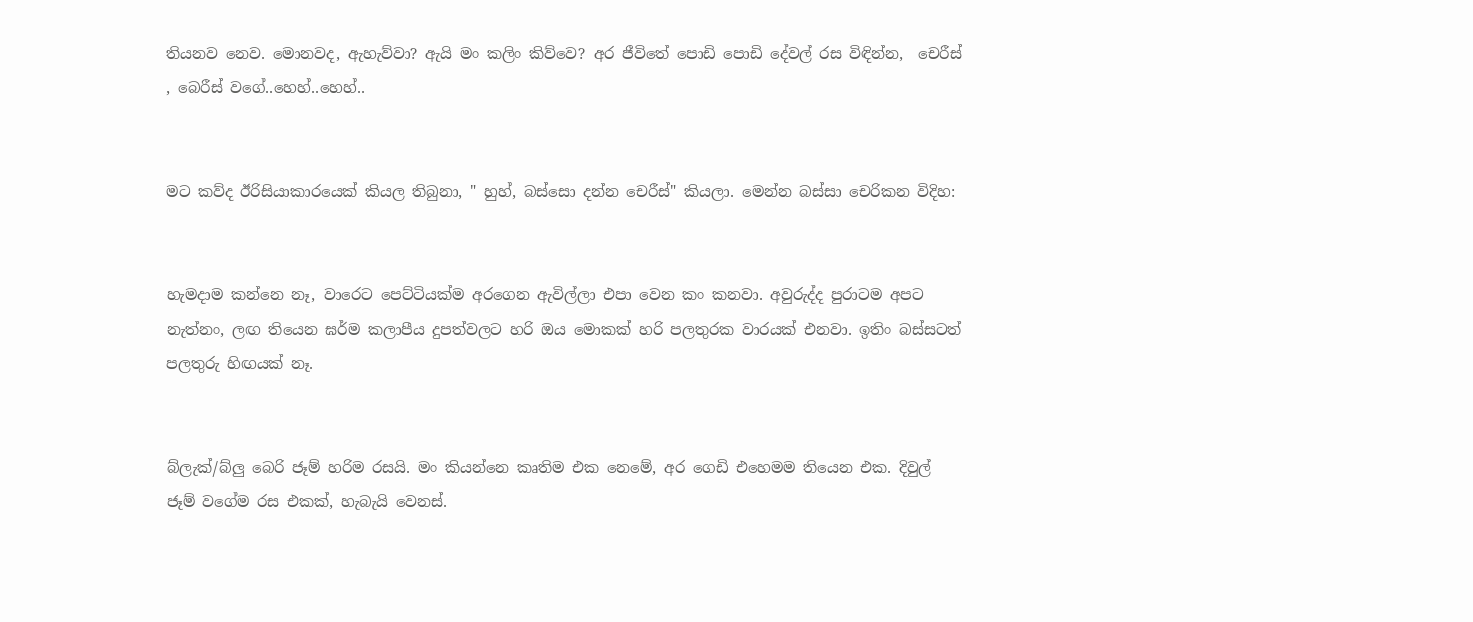තියනව නෙව. මොනවද, ඇහැව්වා? ඇයි මං කලිං කිව්වෙ? අර ජීවිතේ පොඩි පොඩි දේවල් රස විඳින්න,  චෙරීස් , බෙරීස් වගේ..හෙහ්..හෙහ්..


මට කව්ද ඊරිසියාකාරයෙක් කියල තිබුනා, " හුහ්, බස්සො දන්න චෙරීස්" කියලා. මෙන්න බස්සා චෙරිකන විදිහ:


හැමදාම කන්නෙ නෑ, වාරෙට පෙට්ටියක්ම අරගෙන ඇවිල්ලා එපා වෙන කං කනවා. අවුරුද්ද පුරාටම අපට නැත්නං, ලඟ තියෙන ඝර්ම කලාපීය දුපත්වලට හරි ඔය මොකක් හරි පලතුරක වාරයක් එනවා. ඉතිං බස්සටත් පලතුරු හිඟයක් නෑ.


බ්ලැක්/බ්ලු බෙරි ජෑම් හරිම රසයි. මං කියන්නෙ කෘතිම එක නෙමේ, අර ගෙඩි එහෙමම තියෙන එක. දිවුල් ජෑම් වගේම රස එකක්, හැබැයි වෙනස්.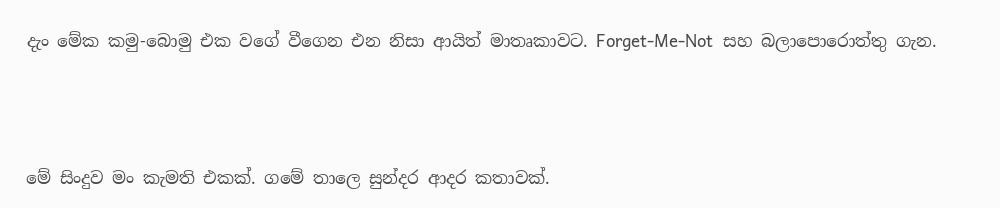දැං මේක කමු-බොමු එක වගේ වීගෙන එන නිසා ආයිත් මාතෘකාවට. Forget-Me-Not  සහ බලාපොරොත්තු ගැන.




මේ සිංදුව මං කැමති එකක්. ගමේ තාලෙ සුන්දර ආදර කතාවක්.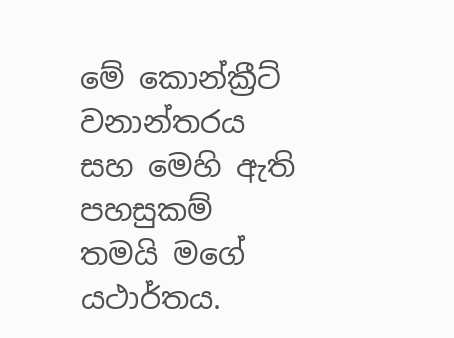මේ කොන්ක්‍රීට් වනාන්තරය සහ මෙහි ඇති පහසුකම් තමයි මගේ යථාර්තය.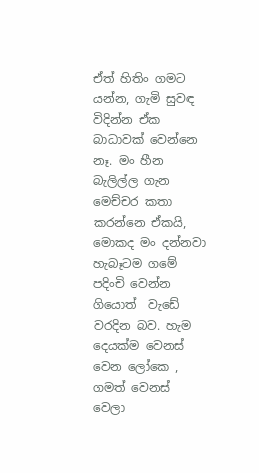ඒත් හිතිං ගමට යන්න, ගැමි සුවඳ විදින්න ඒක බාධාවක් වෙන්නෙ නෑ. මං හීන බැලිල්ල ගැන මෙච්චර කතා කරන්නෙ ඒකයි, මොකද මං දන්නවා හැබෑටම ගමේ පදිංචි වෙන්න ගියොත්  වැඩේ වරදින බව. හැම දෙයක්ම වෙනස් වෙන ලෝකෙ , ගමත් වෙනස් වෙලා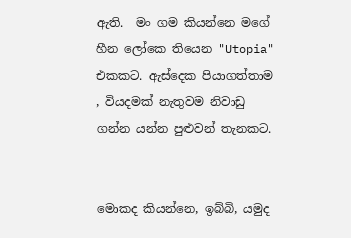ඇති.  මං ගම කියන්නෙ මගේ හීන ලෝකෙ තියෙන "Utopia" එකකට. ඇස්දෙක පියාගත්තාම , වියදමක් නැතුවම නිවාඩු ගන්න යන්න පුළුවන් තැනකට.


මොකද කියන්නෙ, ඉබ්බි, යමුද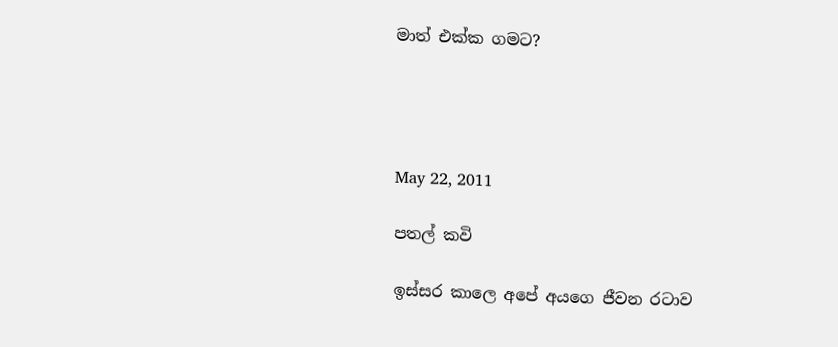මාත් එක්ක ගමට?




May 22, 2011

පතල් කවි

ඉස්සර කාලෙ අපේ අයගෙ ජීවන රටාව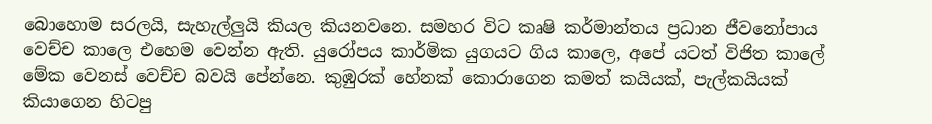බොහොම සරලයි, සැහැල්ලුයි කියල කියනවනෙ. සමහර විට කෘෂි කර්මාන්තය ප්‍රධාන ජීවනෝපාය වෙච්ච කාලෙ එහෙම වෙන්න ඇති. යුරෝපය කාර්මික යුගයට ගිය කාලෙ, අපේ යටත් විජිත කාලේ මේක වෙනස් වෙච්ච බවයි පේන්නෙ. කුඹුරක් හේනක් කොරාගෙන කමත් කයියක්, පැල්කයියක් කියාගෙන හිටපු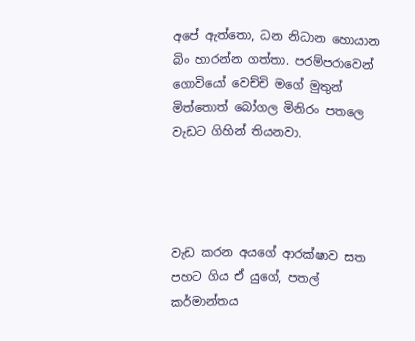අපේ ඇත්තො, ධන නිධාන හොයාන බිං හාරන්න ගත්තා. පරම්පරාවෙන් ගොවියෝ වෙච්චි මගේ මුතුන් මිත්තොත් බෝගල මිනිරං පතලෙ වැඩට ගිහින් තියනවා.




වැඩ කරන අයගේ ආරක්ෂාව සත පහට ගිය ඒ යුගේ, පතල් කර්මාන්තය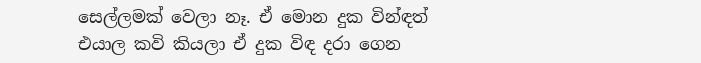සෙල්ලමක් වෙලා නෑ. ඒ මොන දුක වින්ඳත් එයාල කවි කියලා ඒ දුක විඳ දරා ගෙන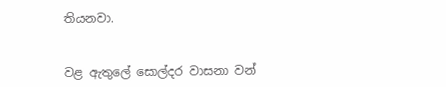තියනවා.


වළ ඇතුලේ සොල්දර වාසනා වන්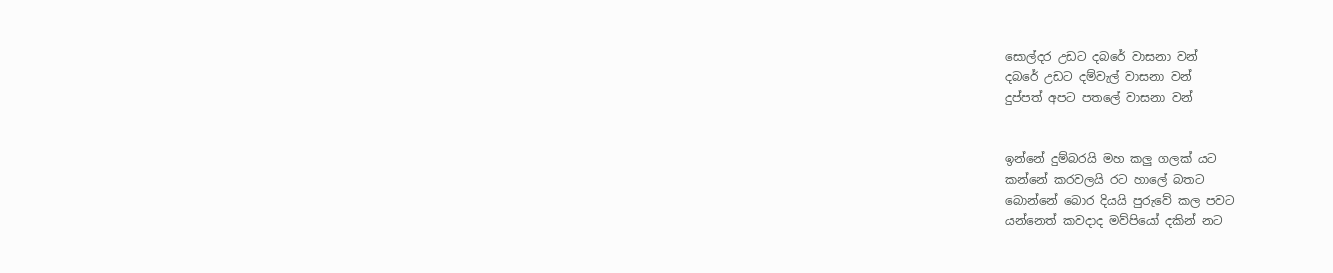සොල්දර උඩට දබරේ වාසනා වන්
දබරේ උඩට දම්වැල් වාසනා වන්
දුප්පත් අපට පතලේ වාසනා වන්


ඉන්නේ දුම්බරයි මහ කලු ගලක් යට
කන්නේ කරවලයි රට හාලේ බතට
බොන්නේ බොර දියයි පුරුවේ කල පවට
යන්නෙත් කවදාද මව්පියෝ දකින් නට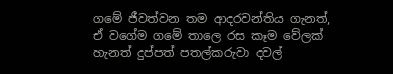ගමේ ජීවත්වන තම ආදරවන්තිය ගැනත්, ඒ වගේම ගමේ තාලෙ රස කෑම වේලක් හැනත් දුප්පත් පතල්කරුවා දවල්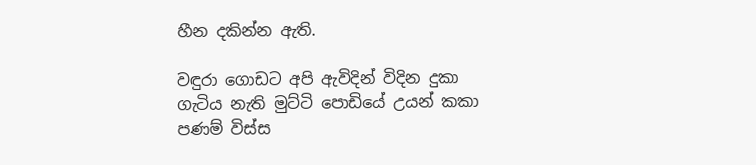හීන දකින්න ඇති.

වඳුරා ගොඩට අපි ඇවිදින් විදින දුකා
ගැටිය නැති මුට්‌ටි පොඩියේ උයන් කකා
පණම් විස්‌ස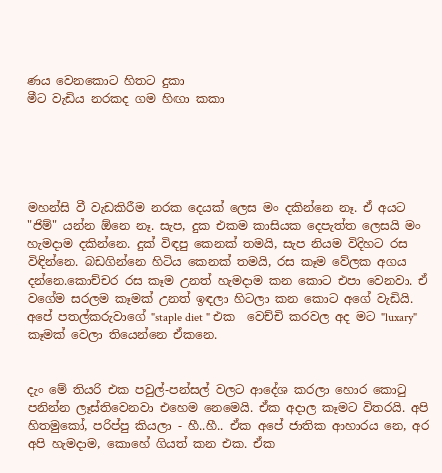ණය වෙනකොට හිතට දුකා
මීට වැඩිය නරකද ගම හිඟා කකා





මහන්සි වී වැඩකිරීම නරක දෙයක් ලෙස මං දකින්නෙ නෑ. ඒ අයට "ජිම්" යන්න ඕනෙ නෑ. සැප, දුක එකම කාසියක දෙපැත්ත ලෙසයි මං හැමදාම දකින්නෙ. දුක් විඳපු කෙනක් තමයි, සැප නියම විදිහට රස විඳින්නෙ. බඩගින්නෙ හිටිය කෙනක් තමයි, රස කෑම වේලක අගය දන්නෙ.කොච්චර රස කෑම උනත් හැමදාම කන කොට එපා වෙනවා. ඒ වගේම සරලම කෑමක් උනත් ඉඳලා හිටලා කන කොට අගේ වැඩියි. අපේ පතල්කරුවාගේ "staple diet " එක  වෙච්චි කරවල අද මට "luxary" කෑමක් වෙලා තියෙන්නෙ ඒකනෙ.


දැං මේ තියරි එක පවුල්-පන්සල් වලට ආදේශ කරලා හොර කො‍ටු පනින්න ලෑස්තිවෙනවා එහෙම නෙමෙයි. ඒක අදාල කෑමට විතරයි. අපි හිතමුකෝ, පරිප්පු කියලා - හී..හී.. ඒක අපේ ජාතික ආහාරය නෙ, අර අපි හැමදාම, කොහේ ගියත් කන එක. ඒක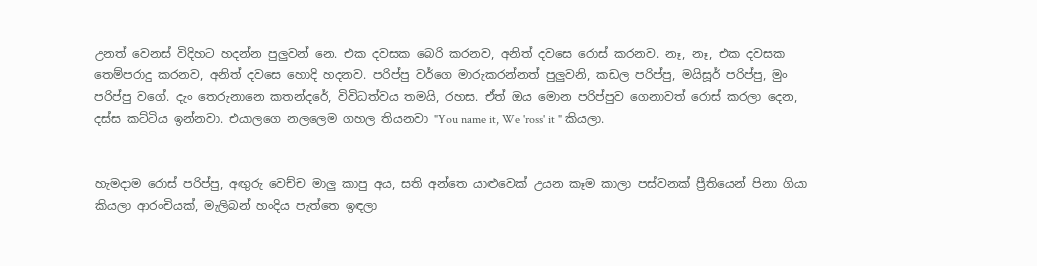උනත් වෙනස් විදිහට හදන්න පුලුවන් නෙ. එක දවසක බෙරි කරනව, අනිත් දවසෙ රොස් කරනව. නෑ, නෑ, එක දවසක තෙම්පරාදු කරනව, අනිත් දවසෙ හොදි හදනව. පරිප්පු වර්ගෙ මාරුකරන්නත් පුලුවනි, කඩල පරිප්පු, මයිසූර් පරිප්පු, මුං පරිප්පු වගේ. දැං තෙරුනානෙ කතන්දරේ, විවිධත්වය තමයි, රහස. ඒත් ඔය මොන පරිප්පුව ගෙනාවත් රොස් කරලා දෙන, දස්ස කට්ටිය ඉන්නවා. එයාලගෙ නලලෙම ගහල තියනවා "You name it, We 'ross' it " කියලා.


හැමදාම රොස් පරිප්පු, අඟුරු වෙච්ච මාලු කාපු අය, සති අන්තෙ යාළුවෙක් උයන කෑම කාලා පස්වනක් ප්‍රීතියෙන් පිනා ගියා කියලා ආරංචියක්, මැලිබන් හංදිය පැත්තෙ ඉඳලා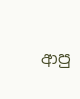ආපු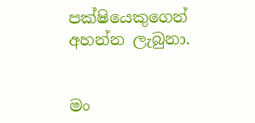පක්ෂියෙකුගෙන් අහන්න ලැබුනා.


මං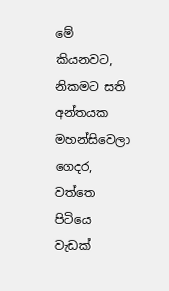මේ කියනවට, නිකමට සති අන්තයක මහන්සිවෙලා ගෙදර, වත්තෙ පිටියෙ වැඩක්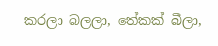කරලා බලලා, තේකක් බීලා,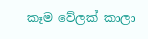කෑම වේලක් කාලා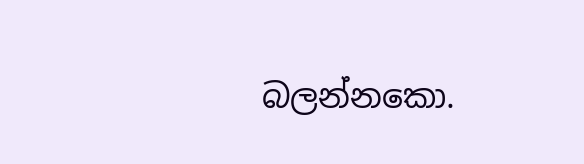බලන්නකො.